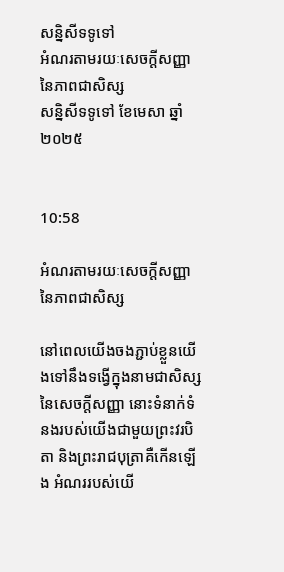សន្និសីទទូទៅ
អំណរតាមរយៈសេចក្តីសញ្ញានៃភាពជាសិស្ស
សន្និសីទទូទៅ ខែមេសា ឆ្នាំ២០២៥


10:58

អំណរតាមរយៈសេចក្តីសញ្ញានៃភាពជាសិស្ស

នៅពេលយើងចងភ្ជាប់ខ្លួនយើងទៅនឹងទង្វើក្នុងនាមជាសិស្សនៃសេចក្តីសញ្ញា នោះទំនាក់ទំនងរបស់យើងជាមួយព្រះវរបិតា និងព្រះរាជបុត្រាគឺកើនឡើង អំណររបស់យើ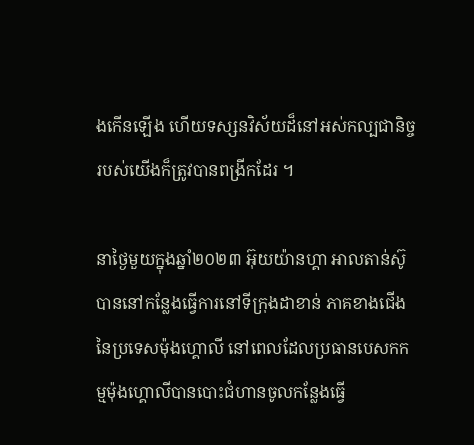ងកើនឡើង ហើយទស្សនវិស័យដ៏នៅអស់កល្បជានិច្ចរបស់យើងក៏ត្រូវបានពង្រីកដែរ ។

នាថ្ងៃមួយក្នុងឆ្នាំ២០២៣ អ៊ុយយ៉ានហ្គា អាលតាន់ស៊ូ បាននៅកន្លែងធ្វើការនៅទីក្រុងដាខាន់ ភាគខាងជើងនៃប្រទេសម៉ុងហ្គោលី នៅពេលដែលប្រធានបេសកកម្មម៉ុងហ្គោលីបានបោះជំហានចូលកន្លែងធ្វើ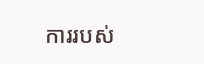ការរបស់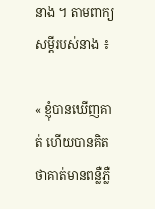នាង ។ តាមពាក្យសម្តីរបស់នាង ៖

« ខ្ញុំបានឃើញគាត់ ហើយបានគិតថាគាត់មានពន្លឺភ្លឺ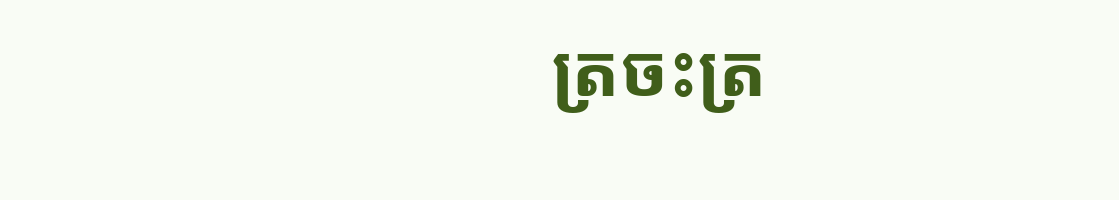ត្រចះត្រ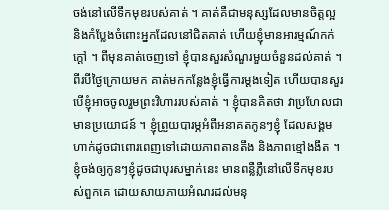ចង់នៅលើទឹកមុខរបស់គាត់ ។ គាត់គឺជាមនុស្សដែលមានចិត្តល្អ និងកំប្លែងចំពោះអ្នកដែលនៅជិតគាត់ ហើយខ្ញុំមានអារម្មណ៍កក់ក្ដៅ ។ ពីមុនគាត់ចេញទៅ ខ្ញុំបានសួរសំណួរមួយចំនួនដល់គាត់ ។ ពីរបីថ្ងៃក្រោយមក គាត់មកកន្លែងខ្ញុំធ្វើការម្តងទៀត ហើយបានសួរបើខ្ញុំអាចចូលរួមព្រះវិហាររបស់គាត់ ។ ខ្ញុំបានគិតថា វាប្រហែលជាមានប្រយោជន៍ ។ ខ្ញុំព្រួយបារម្ភអំពីអនាគតកូនៗខ្ញុំ ដែលសង្គមហាក់ដូចជាពោរពេញទៅដោយភាពតានតឹង និងភាពខ្មៅងងឹត ។ ខ្ញុំចង់ឲ្យកូនៗខ្ញុំដូចជាបុរសម្នាក់នេះ មានពន្លឺភ្លឺនៅលើទឹកមុខរបស់ពួកគេ ដោយសាយភាយអំណរដល់មនុ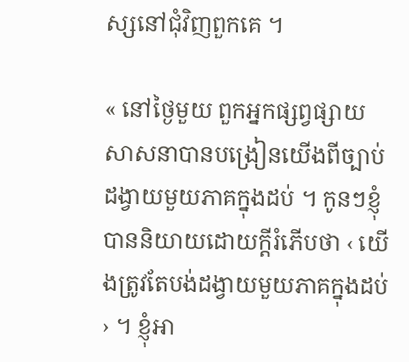ស្សនៅជុំវិញពួកគេ ។

« នៅថ្ងៃមួយ ពួកអ្នកផ្សព្វផ្សាយសាសនាបានបង្រៀនយើងពីច្បាប់ដង្វាយមួយភាគក្នុងដប់ ។ កូនៗខ្ញុំបាននិយាយដោយក្តីរំភើបថា ‹ យើងត្រូវតែបង់ដង្វាយមួយភាគក្នុងដប់ › ។ ខ្ញុំអា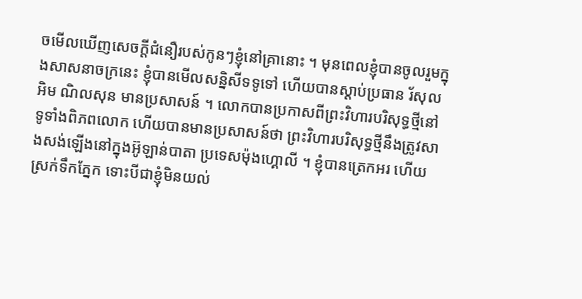ចមើលឃើញសេចក្តីជំនឿរបស់កូនៗខ្ញុំនៅគ្រានោះ ។ មុនពេលខ្ញុំបានចូលរួមក្នុងសាសនាចក្រនេះ ខ្ញុំបានមើលសន្និសីទទូទៅ ហើយបានស្ដាប់ប្រធាន រ័សុល អិម ណិលសុន មានប្រសាសន៍ ។ លោកបានប្រកាសពីព្រះវិហារបរិសុទ្ធថ្មីនៅទូទាំងពិភពលោក ហើយបានមានប្រសាសន៍ថា ព្រះវិហារបរិសុទ្ធថ្មីនឹងត្រូវសាងសង់ឡើងនៅក្នុងអ៊ូឡាន់បាតា ប្រទេសម៉ុងហ្គោលី ។ ខ្ញុំបានត្រេកអរ ហើយស្រក់ទឹកភ្នែក ទោះបីជាខ្ញុំមិនយល់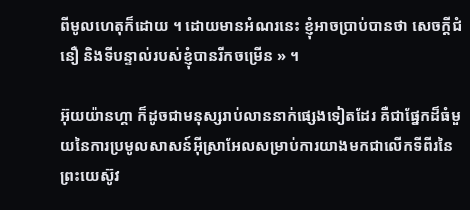ពីមូលហេតុក៏ដោយ ។ ដោយមានអំណរនេះ ខ្ញុំអាចប្រាប់បានថា សេចក្តីជំនឿ និងទីបន្ទាល់របស់ខ្ញុំបានរីកចម្រើន » ។

អ៊ុយយ៉ានហ្គា ក៏ដូចជាមនុស្សរាប់លាននាក់ផ្សេងទៀតដែរ គឺជាផ្នែកដ៏ធំមួយនៃការប្រមូលសាសន៍អ៊ីស្រាអែលសម្រាប់ការយាងមកជាលើកទីពីរនៃព្រះយេស៊ូវ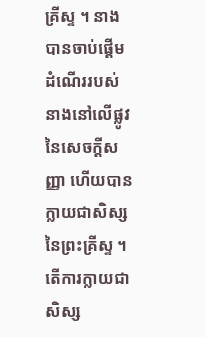គ្រីស្ទ ។ នាងបានចាប់ផ្ដើមដំណើររបស់នាងនៅលើផ្លូវនៃសេចក្តីសញ្ញា ហើយបានក្លាយជាសិស្សនៃព្រះគ្រីស្ទ ។ តើការក្លាយជាសិស្ស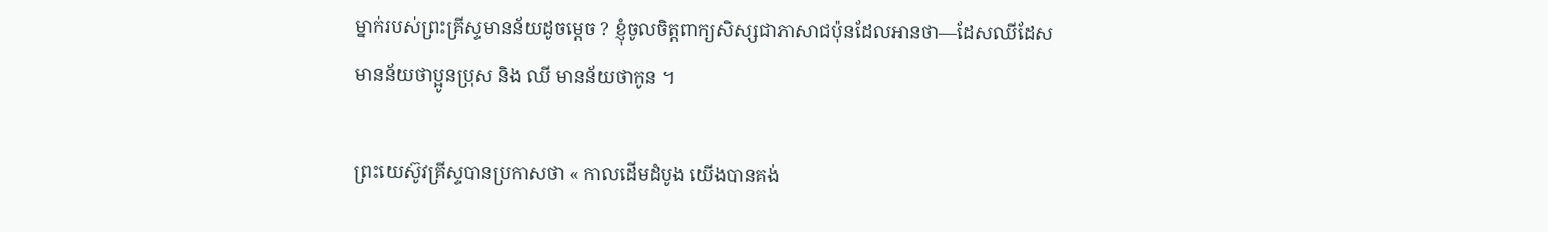ម្នាក់របស់ព្រះគ្រីស្ទមានន័យដូចម្តេច ? ខ្ញុំចូលចិត្តពាក្យសិស្សជាភាសាជប៉ុនដែលអានថា—ដែសឈីដែស មានន័យថាប្អូនប្រុស និង ឈី មានន័យថាកូន ។

ព្រះយេស៊ូវគ្រីស្ទបានប្រកាសថា « កាលដើមដំបូង យើងបានគង់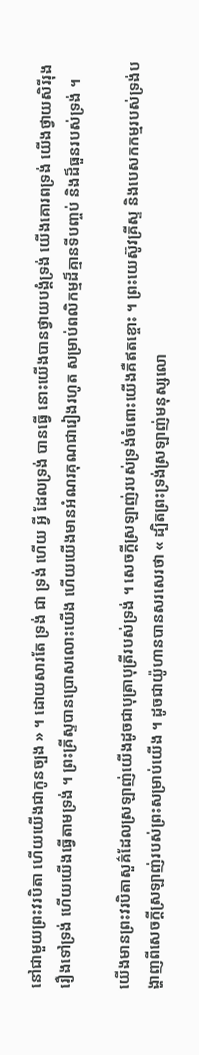នៅជាមួយព្រះវរបិតា ហើយយើងជាកូនច្បង » ។ ដោយសារតែ ទ្រង់ ជា ទ្រង់ ហើយ អ្វី ដែលទ្រង់ បានធ្វើ នោះយើងបានថ្វាយបង្គំទ្រង់ យើងគោរពទ្រង់ យើងថ្វាយសិរីរុងរឿងទៅទ្រង់ ហើយយើងធ្វើតាមទ្រង់ ។ ព្រះគ្រីស្ទបានប្រោសលោះយើង ហើយយើងមានអំណរគុណជារៀងរហូត សម្រាប់ពលិកម្មដ៏គ្មានទីបញ្ចប់ និងដ៏ធួនរបស់ទ្រង់ ។

យើងមានព្រះវរបិតាសួគ៌ដែលស្រឡាញ់យើងដូចជាបុត្រាបុត្រីរបស់ទ្រង់ ។ សេចក្ដីស្រឡាញ់របស់ទ្រង់ចំពោះយើងគឺឥតខ្ចោះ ។ ព្រះយេស៊ូវគ្រីស្ទ និងបេសកកម្មរបស់ទ្រង់បង្ហាញពីសេចក្តីស្រឡាញ់របស់ព្រះសម្រាប់យើង ។ ដូចជាយ៉ូហានបានសរសេរថា « ដ្បិតព្រះទ្រង់ស្រឡាញ់មនុស្សលោ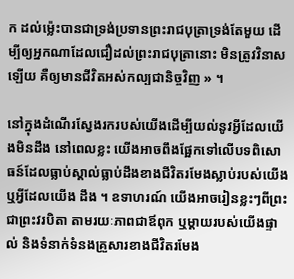ក ដល់ម៉្លេះបានជាទ្រង់ប្រទានព្រះរាជបុត្រាទ្រង់តែមួយ ដើម្បីឲ្យអ្នកណាដែលជឿដល់ព្រះរាជបុត្រានោះ មិនត្រូវវិនាសឡើយ គឺឲ្យមានជីវិតអស់កល្បជានិច្ចវិញ » ។

នៅក្នុងដំណើរស្វែងរករបស់យើងដើម្បីយល់នូវអ្វីដែលយើងមិនដឹង នៅពេលខ្លះ យើងអាចពឹងផ្អែកទៅលើបទពិសោធន៍ដែលធ្លាប់ស្គាល់ធ្លាប់ដឹងខាងជីវិតរមែងស្លាប់របស់យើង ឬអ្វីដែលយើង ដឹង ។ ឧទាហរណ៍ យើងអាចរៀនខ្លះៗពីព្រះជាព្រះវរបិតា តាមរយៈភាពជាឪពុក ឬម្តាយរបស់យើងផ្ទាល់ និងទំនាក់ទំនងគ្រួសារខាងជីវិតរមែង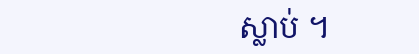ស្លាប់ ។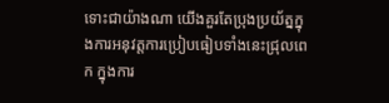ទោះជាយ៉ាងណា យើងគួរតែប្រុងប្រយ័ត្នក្នុងការអនុវត្តការប្រៀបធៀបទាំងនេះជ្រុលពេក ក្នុងការ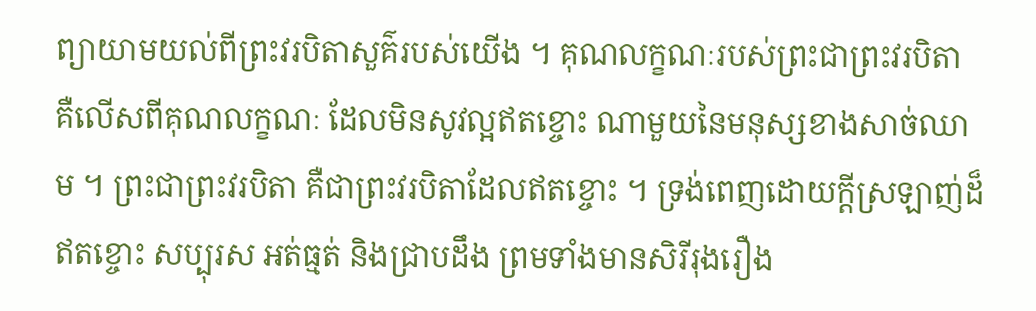ព្យាយាមយល់ពីព្រះវរបិតាសួគ៌របស់យើង ។ គុណលក្ខណៈរបស់ព្រះជាព្រះវរបិតា គឺលើសពីគុណលក្ខណៈ ដែលមិនសូវល្អឥតខ្ចោះ ណាមួយនៃមនុស្សខាងសាច់ឈាម ។ ព្រះជាព្រះវរបិតា គឺជាព្រះវរបិតាដែលឥតខ្ចោះ ។ ទ្រង់ពេញដោយក្តីស្រឡាញ់ដ៏ឥតខ្ចោះ សប្បុរស អត់ធ្មត់ និងជ្រាបដឹង ព្រមទាំងមានសិរីរុងរឿង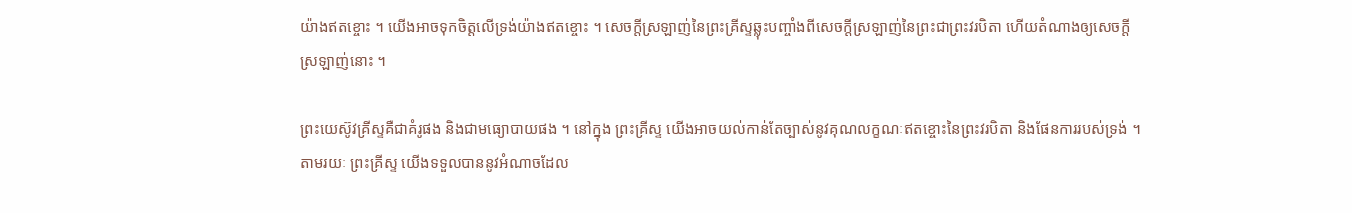យ៉ាងឥតខ្ចោះ ។ យើងអាចទុកចិត្តលើទ្រង់យ៉ាងឥតខ្ចោះ ។ សេចក្តីស្រឡាញ់នៃព្រះគ្រីស្ទឆ្លុះបញ្ចាំងពីសេចក្តីស្រឡាញ់នៃព្រះជាព្រះវរបិតា ហើយតំណាងឲ្យសេចក្តីស្រឡាញ់នោះ ។

ព្រះយេស៊ូវគ្រីស្ទគឺជាគំរូផង និងជាមធ្យោបាយផង ។ នៅក្នុង ព្រះគ្រីស្ទ យើងអាចយល់កាន់តែច្បាស់នូវគុណលក្ខណៈឥតខ្ចោះនៃព្រះវរបិតា និងផែនការរបស់ទ្រង់ ។ តាមរយៈ ព្រះគ្រីស្ទ យើងទទួលបាននូវអំណាចដែល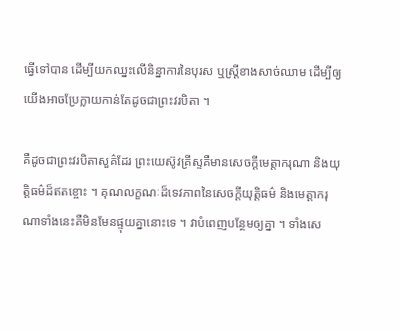ធ្វើទៅបាន ដើម្បីយកឈ្នះលើនិន្នាការនៃបុរស ឬស្រ្តីខាងសាច់ឈាម ដើម្បីឲ្យយើងអាចប្រែក្លាយកាន់តែដូចជាព្រះវរបិតា ។

គឺដូចជាព្រះវរបិតាសួគ៌ដែរ ព្រះយេស៊ូវគ្រីស្ទគឺមានសេចក្តីមេត្តាករុណា និងយុត្តិធម៌ដ៏ឥតខ្ចោះ ។ គុណលក្ខណៈដ៏ទេវភាពនៃសេចក្តីយុត្តិធម៌ និងមេត្តាករុណាទាំងនេះគឺមិនមែនផ្ទុយគ្នានោះទេ ។ វាបំពេញបន្ថែមឲ្យគ្នា ។ ទាំងសេ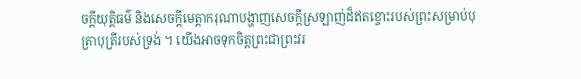ចក្តីយុត្តិធម៌ និងសេចក្តីមេត្តាករុណាបង្ហាញសេចក្តីស្រឡាញ់ដ៏ឥតខ្ចោះរបស់ព្រះសម្រាប់បុត្រាបុត្រីរបស់ទ្រង់ ។ យើងអាចទុកចិត្តព្រះជាព្រះវរ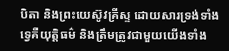បិតា និងព្រះយេស៊ូវគ្រីស្ទ ដោយសារទ្រង់ទាំងទ្វេគឺយុត្តិធម៌ និងត្រឹមត្រូវជាមួយយើងទាំង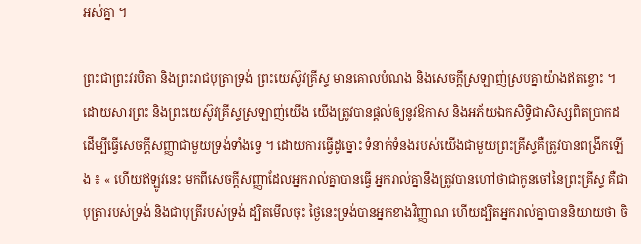អស់គ្នា ។

ព្រះជាព្រះវរបិតា និងព្រះរាជបុត្រាទ្រង់ ព្រះយេស៊ូវគ្រីស្ទ មានគោលបំណង និងសេចក្តីស្រឡាញ់ស្របគ្នាយ៉ាងឥតខ្ចោះ ។ ដោយសារព្រះ និងព្រះយេស៊ូវគ្រីស្ទស្រឡាញ់យើង យើងត្រូវបានផ្ដល់ឲ្យនូវឱកាស និងអភ័យឯកសិទ្ធិជាសិស្សពិតប្រាកដ ដើម្បីធ្វើសេចក្តីសញ្ញាជាមួយទ្រង់ទាំងទ្វេ ។ ដោយការធ្វើដូច្នោះ ទំនាក់ទំនងរបស់យើងជាមួយព្រះគ្រីស្ទគឺត្រូវបានពង្រីកឡើង ៖ « ហើយឥឡូវនេះ មកពីសេចក្តីសញ្ញាដែលអ្នករាល់គ្នាបានធ្វើ អ្នករាល់គ្នានឹងត្រូវបានហៅថាជាកូនចៅនៃព្រះគ្រីស្ទ គឺជាបុត្រារបស់ទ្រង់ និងជាបុត្រីរបស់ទ្រង់ ដ្បិតមើលចុះ ថ្ងៃនេះទ្រង់បានអ្នកខាងវិញ្ញាណ ហើយដ្បិតអ្នករាល់គ្នាបាននិយាយថា ចិ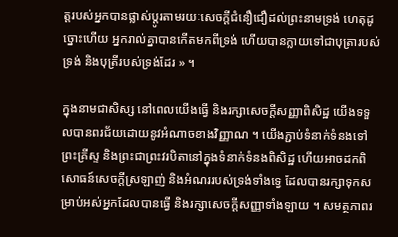ត្តរបស់អ្នកបានផ្លាស់ប្តូរតាមរយៈសេចក្តីជំនឿជឿដល់ព្រះនាមទ្រង់ ហេតុដូច្នោះហើយ អ្នករាល់គ្នាបានកើតមកពីទ្រង់ ហើយបានក្លាយទៅជាបុត្រារបស់ទ្រង់ និងបុត្រីរបស់ទ្រង់ដែរ » ។

ក្នុងនាមជាសិស្ស នៅពេលយើងធ្វើ និងរក្សាសេចក្តីសញ្ញាពិសិដ្ឋ យើងទទួលបានពរជ័យដោយនូវអំណាចខាងវិញ្ញាណ ។ យើងភ្ជាប់ទំនាក់ទំនងទៅព្រះគ្រីស្ទ និងព្រះជាព្រះវរបិតានៅក្នុងទំនាក់ទំនងពិសិដ្ឋ ហើយអាចដកពិសោធន៍សេចក្តីស្រឡាញ់ និងអំណររបស់ទ្រង់ទាំងទ្វេ ដែលបានរក្សាទុកសម្រាប់អស់អ្នកដែលបានធ្វើ និងរក្សាសេចក្តីសញ្ញាទាំងឡាយ ។ សមត្ថភាពរ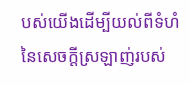បស់យើងដើម្បីយល់ពីទំហំនៃសេចក្តីស្រឡាញ់របស់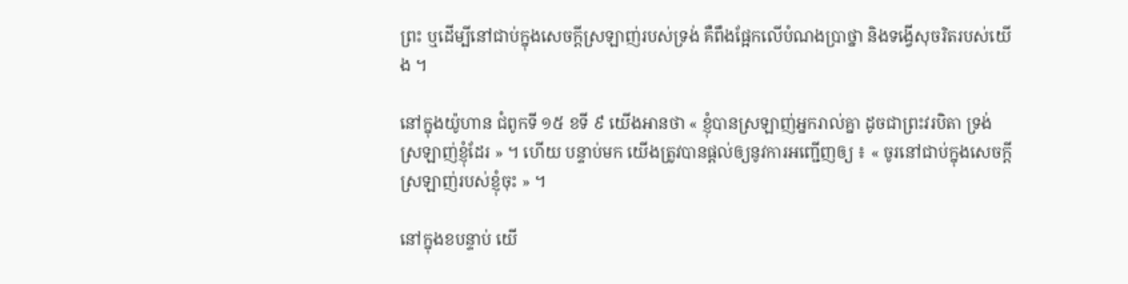ព្រះ ឬដើម្បីនៅជាប់ក្នុងសេចក្តីស្រឡាញ់របស់ទ្រង់ គឺពឹងផ្អែកលើបំណងប្រាថ្នា និងទង្វើសុចរិតរបស់យើង ។

នៅក្នុងយ៉ូហាន ជំពូកទី ១៥ ខទី ៩ យើងអានថា « ខ្ញុំបានស្រឡាញ់អ្នករាល់គ្នា ដូចជាព្រះវរបិតា ទ្រង់ស្រឡាញ់ខ្ញុំដែរ » ។ ហើយ បន្ទាប់មក យើងត្រូវបានផ្ដល់ឲ្យនូវការអញ្ជើញឲ្យ ៖ « ចូរនៅជាប់ក្នុងសេចក្តីស្រឡាញ់របស់ខ្ញុំចុះ » ។

នៅក្នុងខបន្ទាប់ យើ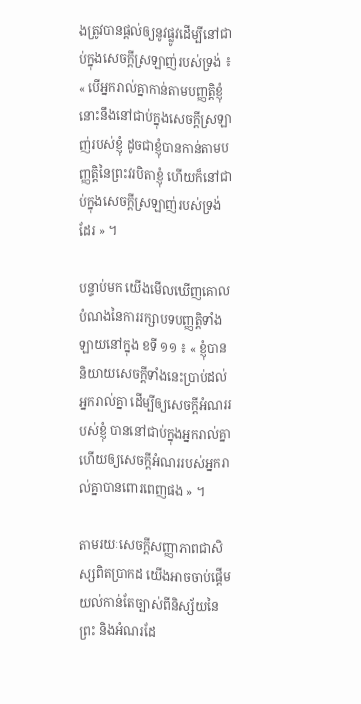ងត្រូវបានផ្ដល់ឲ្យនូវផ្លូវដើម្បីនៅជាប់ក្នុងសេចក្តីស្រឡាញ់របស់ទ្រង់ ៖ « បើអ្នករាល់គ្នាកាន់តាមបញ្ញត្តិខ្ញុំ នោះនឹងនៅជាប់ក្នុងសេចក្តីស្រឡាញ់របស់ខ្ញុំ ដូចជាខ្ញុំបានកាន់តាមបញ្ញត្តិនៃព្រះវរបិតាខ្ញុំ ហើយក៏នៅជាប់ក្នុងសេចក្តីស្រឡាញ់របស់ទ្រង់ដែរ » ។

បន្ទាប់មក យើងមើលឃើញគោលបំណងនៃការរក្សាបទបញ្ញត្តិទាំងឡាយនៅក្នុង ខទី ១១ ៖ « ខ្ញុំបាននិយាយសេចក្តីទាំងនេះប្រាប់ដល់អ្នករាល់គ្នា ដើម្បីឲ្យសេចក្តីអំណររបស់ខ្ញុំ បាននៅជាប់ក្នុងអ្នករាល់គ្នា ហើយឲ្យសេចក្តីអំណររបស់អ្នករាល់គ្នាបានពោរពេញផង » ។

តាមរយៈសេចក្តីសញ្ញាភាពជាសិស្សពិតប្រាកដ យើងអាចចាប់ផ្ដើមយល់កាន់តែច្បាស់ពីនិស្ស័យនៃព្រះ និងអំណរដែ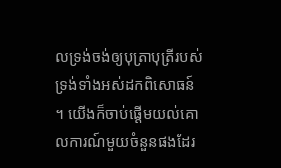លទ្រង់ចង់ឲ្យបុត្រាបុត្រីរបស់ទ្រង់ទាំងអស់ដកពិសោធន៍ ។ យើងក៏ចាប់ផ្ដើមយល់គោលការណ៍មួយចំនួនផងដែរ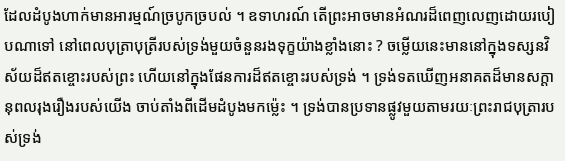ដែលដំបូងហាក់មានអារម្មណ៍ច្របូកច្របល់ ។ ឧទាហរណ៍ តើព្រះអាចមានអំណរដ៏ពេញលេញដោយរបៀបណាទៅ នៅពេលបុត្រាបុត្រីរបស់ទ្រង់មួយចំនួនរងទុក្ខយ៉ាងខ្លាំងនោះ ? ចម្លើយនេះមាននៅក្នុងទស្សនវិស័យដ៏ឥតខ្ចោះរបស់ព្រះ ហើយនៅក្នុងផែនការដ៏ឥតខ្ចោះរបស់ទ្រង់ ។ ទ្រង់ទតឃើញអនាគតដ៏មានសក្តានុពលរុងរឿងរបស់យើង ចាប់តាំងពីដើមដំបូងមកម្ល៉េះ ។ ទ្រង់បានប្រទានផ្លូវមួយតាមរយៈព្រះរាជបុត្រារបស់ទ្រង់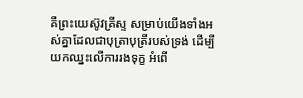គឺព្រះយេស៊ូវគ្រីស្ទ សម្រាប់យើងទាំងអស់គ្នាដែលជាបុត្រាបុត្រីរបស់ទ្រង់ ដើម្បីយកឈ្នះលើការរងទុក្ខ អំពើ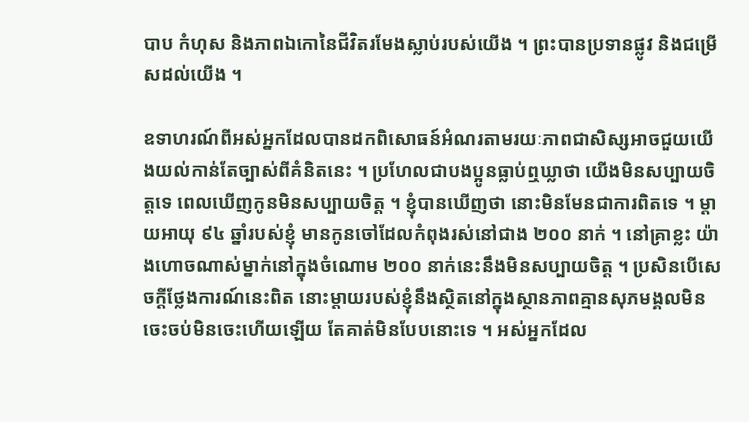បាប កំហុស និងភាពឯកោនៃជីវិតរមែងស្លាប់របស់យើង ។ ព្រះបានប្រទានផ្លូវ និងជម្រើសដល់យើង ។

ឧទាហរណ៍ពីអស់អ្នកដែលបានដកពិសោធន៍អំណរតាមរយៈភាពជាសិស្សអាចជួយយើងយល់កាន់តែច្បាស់ពីគំនិតនេះ ។ ប្រហែលជាបងប្អូនធ្លាប់ឮឃ្លាថា យើងមិនសប្បាយចិត្តទេ ពេលឃើញកូនមិនសប្បាយចិត្ត ។ ខ្ញុំបានឃើញថា នោះមិនមែនជាការពិតទេ ។ ម្តាយអាយុ ៩៤ ឆ្នាំរបស់ខ្ញុំ មានកូនចៅដែលកំពុងរស់នៅជាង ២០០ នាក់ ។ នៅគ្រាខ្លះ យ៉ាងហោចណាស់ម្នាក់នៅក្នុងចំណោម ២០០ នាក់នេះនឹងមិនសប្បាយចិត្ត ។ ប្រសិនបើសេចក្តីថ្លែងការណ៍នេះពិត នោះម្តាយរបស់ខ្ញុំនឹងស្ថិតនៅក្នុងស្ថានភាពគ្មានសុភមង្គលមិនចេះចប់មិនចេះហើយឡើយ តែគាត់មិនបែបនោះទេ ។ អស់អ្នកដែល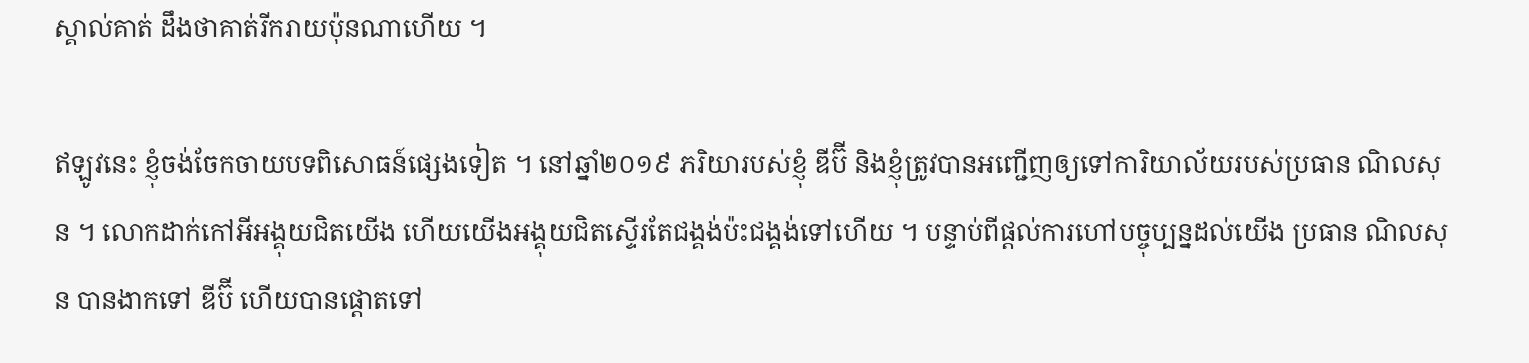ស្គាល់គាត់ ដឹងថាគាត់រីករាយប៉ុនណាហើយ ។

ឥឡូវនេះ ខ្ញុំចង់ចែកចាយបទពិសោធន៍ផ្សេងទៀត ។ នៅឆ្នាំ២០១៩ ភរិយារបស់ខ្ញុំ ឌីប៊ី និងខ្ញុំត្រូវបានអញ្ជើញឲ្យទៅការិយាល័យរបស់ប្រធាន ណិលសុន ។ លោកដាក់កៅអីអង្គុយជិតយើង ហើយយើងអង្គុយជិតស្ទើរតែជង្គង់ប៉ះជង្គង់ទៅហើយ ។ បន្ទាប់ពីផ្ដល់ការហៅបច្ចុប្បន្នដល់យើង ប្រធាន ណិលសុន បានងាកទៅ ឌីប៊ី ហើយបានផ្ដោតទៅ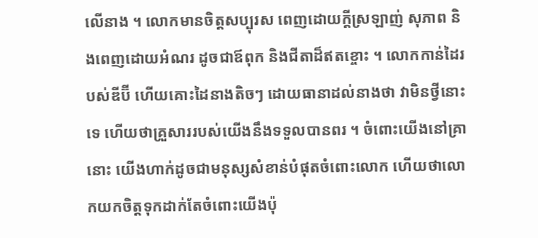លើនាង ។ លោកមានចិត្តសប្បុរស ពេញដោយក្តីស្រឡាញ់ សុភាព និងពេញដោយអំណរ ដូចជាឪពុក និងជីតាដ៏ឥតខ្ចោះ ។ លោកកាន់ដៃរបស់ឌីប៊ី ហើយគោះដៃនាងតិចៗ ដោយធានាដល់នាងថា វាមិនថ្វីនោះទេ ហើយថាគ្រួសាររបស់យើងនឹងទទួលបានពរ ។ ចំពោះយើងនៅគ្រានោះ យើងហាក់ដូចជាមនុស្សសំខាន់បំផុតចំពោះលោក ហើយថាលោកយកចិត្តទុកដាក់តែចំពោះយើងប៉ុ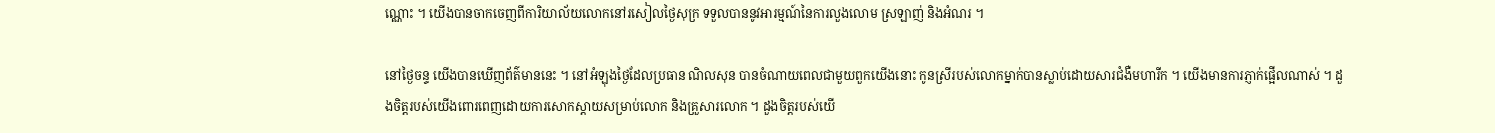ណ្ណោះ ។ យើងបានចាកចេញពីការិយាល័យលោកនៅរសៀលថ្ងៃសុក្រ ទទួលបាននូវអារម្មណ៍នៃការលួងលោម ស្រឡាញ់ និងអំណរ ។

នៅថ្ងៃចន្ទ យើងបានឃើញព័ត៌មាននេះ ។ នៅអំឡុងថ្ងៃដែលប្រធាន ណិលសុន បានចំណាយពេលជាមួយពួកយើងនោះ កូនស្រីរបស់លោកម្នាក់បានស្លាប់ដោយសារជំងឺមហារីក ។ យើងមានការភ្ញាក់ផ្អើលណាស់ ។ ដួងចិត្តរបស់យើងពោរពេញដោយការសោកស្ដាយសម្រាប់លោក និងគ្រួសារលោក ។ ដួងចិត្តរបស់យើ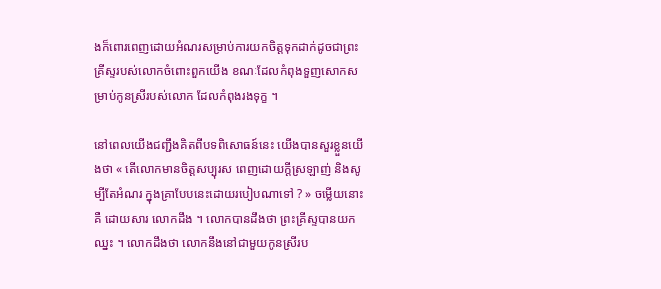ងក៏ពោរពេញដោយអំណរសម្រាប់ការយកចិត្តទុកដាក់ដូចជាព្រះគ្រីស្ទរបស់លោកចំពោះពួកយើង ខណៈដែលកំពុងទួញសោកសម្រាប់កូនស្រីរបស់លោក ដែលកំពុងរងទុក្ខ ។

នៅពេលយើងជញ្ជឹងគិតពីបទពិសោធន៍នេះ យើងបានសួរខ្លួនយើងថា « តើលោកមានចិត្តសប្បុរស ពេញដោយក្តីស្រឡាញ់ និងសូម្បីតែអំណរ ក្នុងគ្រាបែបនេះដោយរបៀបណាទៅ ? » ចម្លើយនោះគឺ ដោយសារ លោកដឹង ។ លោកបានដឹងថា ព្រះគ្រីស្ទបានយកឈ្នះ ។ លោកដឹងថា លោកនឹងនៅជាមួយកូនស្រីរប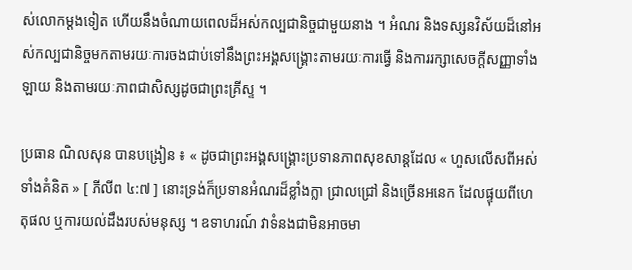ស់លោកម្តងទៀត ហើយនឹងចំណាយពេលដ៏អស់កល្បជានិច្ចជាមួយនាង ។ អំណរ និងទស្សនវិស័យដ៏នៅអស់កល្បជានិច្ចមកតាមរយៈការចងជាប់ទៅនឹងព្រះអង្គសង្រ្គោះតាមរយៈការធ្វើ និងការរក្សាសេចក្តីសញ្ញាទាំងឡាយ និងតាមរយៈភាពជាសិស្សដូចជាព្រះគ្រីស្ទ ។

ប្រធាន ណិលសុន បានបង្រៀន ៖ « ដូចជាព្រះអង្គសង្គ្រោះប្រទានភាពសុខសាន្តដែល « ហួសលើសពីអស់ទាំងគំនិត » [ ភីលីព ៤:៧ ] នោះទ្រង់ក៏ប្រទានអំណរដ៏ខ្លាំងក្លា ជ្រាលជ្រៅ និងច្រើនអនេក ដែលផ្ទុយពីហេតុផល ឬការយល់ដឹងរបស់មនុស្ស ។ ឧទាហរណ៍ វាទំនងជាមិនអាចមា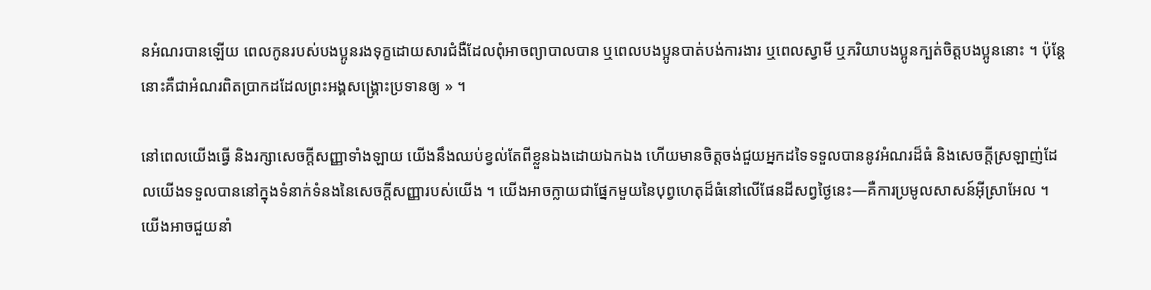នអំណរបានឡើយ ពេលកូនរបស់បងប្អូនរងទុក្ខដោយសារជំងឺដែលពុំអាចព្យាបាលបាន ឬពេលបងប្អូនបាត់បង់ការងារ ឬពេលស្វាមី ឬភរិយាបងប្អូនក្បត់ចិត្តបងប្អូននោះ ។ ប៉ុន្តែនោះគឺជាអំណរពិតប្រាកដដែលព្រះអង្គសង្គ្រោះប្រទានឲ្យ » ។

នៅពេលយើងធ្វើ និងរក្សាសេចក្តីសញ្ញាទាំងឡាយ យើងនឹងឈប់ខ្វល់តែពីខ្លួនឯងដោយឯកឯង ហើយមានចិត្តចង់ជួយអ្នកដទៃទទួលបាននូវអំណរដ៏ធំ និងសេចក្តីស្រឡាញ់ដែលយើងទទួលបាននៅក្នុងទំនាក់ទំនងនៃសេចក្តីសញ្ញារបស់យើង ។ យើងអាចក្លាយជាផ្នែកមួយនៃបុព្វហេតុដ៏ធំនៅលើផែនដីសព្វថ្ងៃនេះ—គឺការប្រមូលសាសន៍អ៊ីស្រាអែល ។ យើងអាចជួយនាំ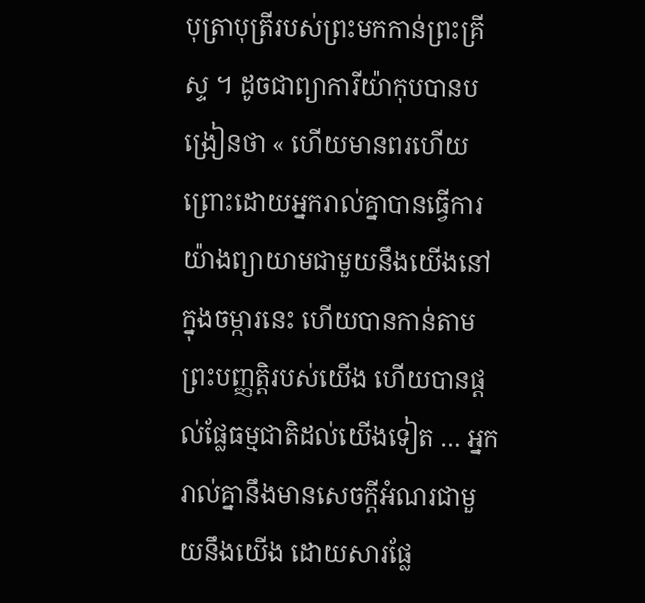បុត្រាបុត្រីរបស់ព្រះមកកាន់ព្រះគ្រីស្ទ ។ ដូចជាព្យាការីយ៉ាកុបបានបង្រៀនថា « ហើយមានពរហើយ ព្រោះដោយអ្នករាល់គ្នាបានធ្វើការយ៉ាងព្យាយាមជាមួយនឹងយើងនៅក្នុងចម្ការនេះ ហើយបានកាន់តាមព្រះបញ្ញត្តិរបស់យើង ហើយបានផ្តល់ផ្លែធម្មជាតិដល់យើងទៀត … អ្នករាល់គ្នានឹងមានសេចក្តីអំណរជាមួយនឹងយើង ដោយសារផ្លែ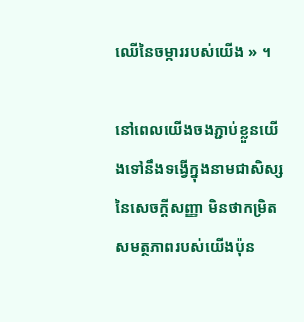ឈើនៃចម្ការរបស់យើង » ។

នៅពេលយើងចងភ្ជាប់ខ្លួនយើងទៅនឹងទង្វើក្នុងនាមជាសិស្សនៃសេចក្តីសញ្ញា មិនថាកម្រិតសមត្ថភាពរបស់យើងប៉ុន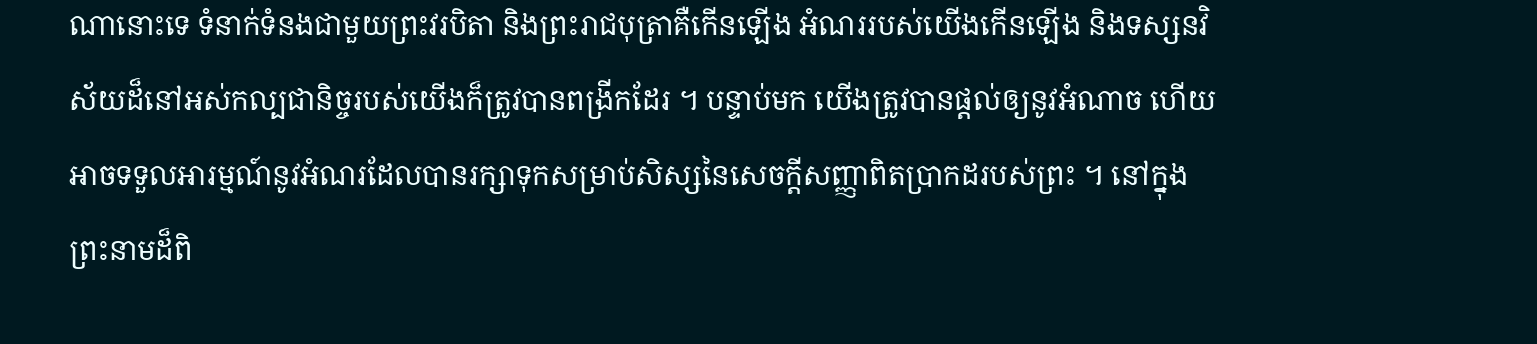ណានោះទេ ទំនាក់ទំនងជាមួយព្រះវរបិតា និងព្រះរាជបុត្រាគឺកើនឡើង អំណររបស់យើងកើនឡើង និងទស្សនវិស័យដ៏នៅអស់កល្បជានិច្ចរបស់យើងក៏ត្រូវបានពង្រីកដែរ ។ បន្ទាប់មក យើងត្រូវបានផ្ដល់ឲ្យនូវអំណាច ហើយអាចទទួលអារម្មណ៍នូវអំណរដែលបានរក្សាទុកសម្រាប់សិស្សនៃសេចក្តីសញ្ញាពិតប្រាកដរបស់ព្រះ ។ នៅក្នុងព្រះនាមដ៏ពិ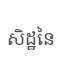សិដ្ឋនៃ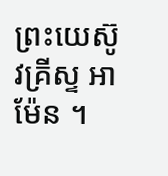ព្រះយេស៊ូវគ្រីស្ទ អាម៉ែន ។